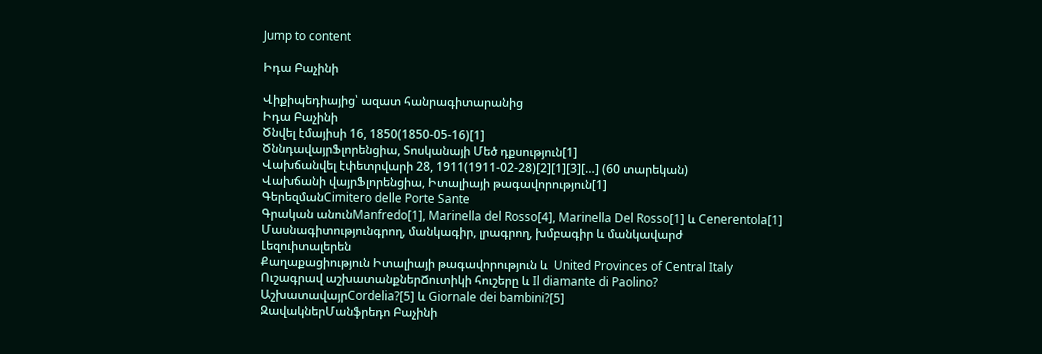Jump to content

Իդա Բաչինի

Վիքիպեդիայից՝ ազատ հանրագիտարանից
Իդա Բաչինի
Ծնվել էմայիսի 16, 1850(1850-05-16)[1]
ԾննդավայրՖլորենցիա, Տոսկանայի Մեծ դքսություն[1]
Վախճանվել էփետրվարի 28, 1911(1911-02-28)[2][1][3][…] (60 տարեկան)
Վախճանի վայրՖլորենցիա, Իտալիայի թագավորություն[1]
ԳերեզմանCimitero delle Porte Sante
Գրական անունManfredo[1], Marinella del Rosso[4], Marinella Del Rosso[1] և Cenerentola[1]
Մասնագիտությունգրող, մանկագիր, լրագրող, խմբագիր և մանկավարժ
Լեզուիտալերեն
Քաղաքացիություն Իտալիայի թագավորություն և  United Provinces of Central Italy
Ուշագրավ աշխատանքներՃուտիկի հուշերը և Il diamante di Paolino?
ԱշխատավայրCordelia?[5] և Giornale dei bambini?[5]
ԶավակներՄանֆրեդո Բաչինի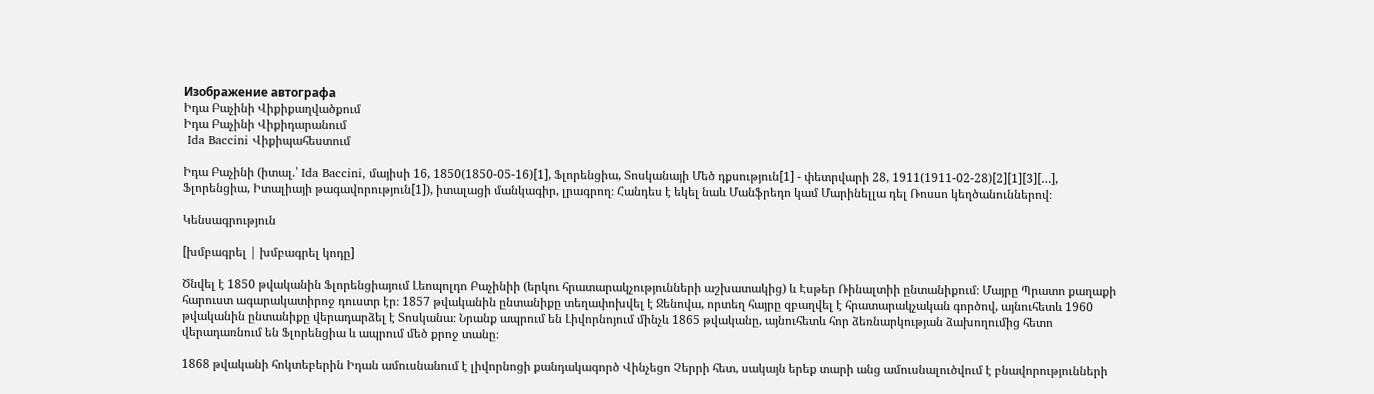Изображение автографа
Իդա Բաչինի Վիքիքաղվածքում
Իդա Բաչինի Վիքիդարանում
 Ida Baccini Վիքիպահեստում

Իդա Բաչինի (իտալ.՝ Ida Baccini, մայիսի 16, 1850(1850-05-16)[1], Ֆլորենցիա, Տոսկանայի Մեծ դքսություն[1] - փետրվարի 28, 1911(1911-02-28)[2][1][3][…], Ֆլորենցիա, Իտալիայի թագավորություն[1]), իտալացի մանկագիր, լրագրող։ Հանդես է եկել նաև Մանֆրեդո կամ Մարինելլա դել Ռոսսո կեղծանուններով։

Կենսագրություն

[խմբագրել | խմբագրել կոդը]

Ծնվել է 1850 թվականին Ֆլորենցիայում Լեոպոլդո Բաչինիի (երկու հրատարակչությունների աշխատակից) և Էսթեր Ռինալտիի ընտանիքում։ Մայրը Պրատո քաղաքի հարուստ ագարակատիրոջ դուստր էր։ 1857 թվականին ընտանիքը տեղափոխվել է Ջենովա, որտեղ հայրը զբաղվել է հրատարակչական գործով, այնուհետև 1960 թվականին ընտանիքը վերադարձել է Տոսկանա։ Նրանք ապրում են Լիվորնոյում մինչև 1865 թվականը, այնուհետև հոր ձեռնարկության ձախողումից հետո վերադառնում են Ֆլորենցիա և ապրում մեծ քրոջ տանը։

1868 թվականի հոկտեբերին Իդան ամուսնանում է լիվորնոցի քանդակագործ Վինչեցո Չերրի հետ, սակայն երեք տարի անց ամուսնալուծվում է բնավորությունների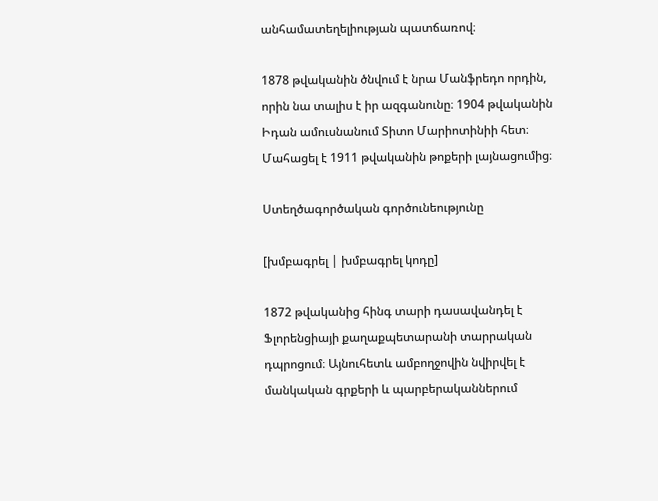անհամատեղելիության պատճառով։

1878 թվականին ծնվում է նրա Մանֆրեդո որդին, որին նա տալիս է իր ազգանունը։ 1904 թվականին Իդան ամուսնանում Տիտո Մարիոտինիի հետ։ Մահացել է 1911 թվականին թոքերի լայնացումից։

Ստեղծագործական գործունեությունը

[խմբագրել | խմբագրել կոդը]

1872 թվականից հինգ տարի դասավանդել է Ֆլորենցիայի քաղաքպետարանի տարրական դպրոցում։ Այնուհետև ամբողջովին նվիրվել է մանկական գրքերի և պարբերականներում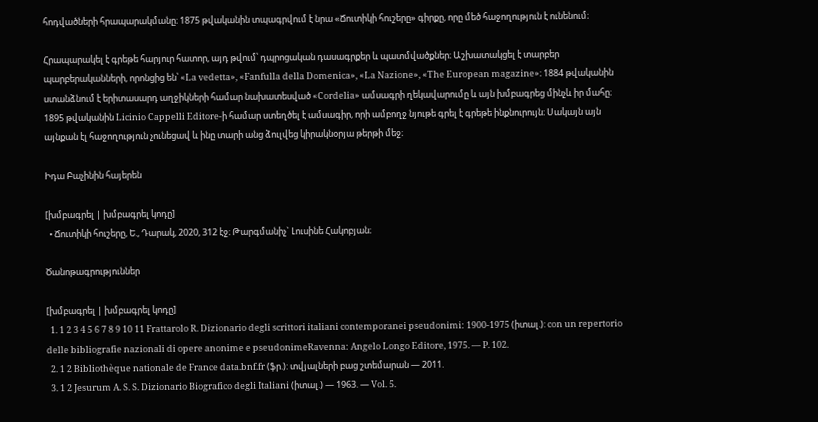հոդվածների հրապարակմանը։ 1875 թվականին տպագրվում է նրա «Ճուտիկի հուշերը» գիրքը, որը մեծ հաջողություն է ունենում։

Հրապարակել է գրեթե հարյուր հատոր, այդ թվում՝ դպրոցական դասագրքեր և պատմվածքներ։ Աշխատակցել է տարբեր պարբերականների, որոնցից են՝ «La vedetta», «Fanfulla della Domenica», «La Nazione», «The European magazine»։ 1884 թվականին ստանձնում է երիտասարդ աղջիկների համար նախատեսված «Cordelia» ամսագրի ղեկավարումը և այն խմբագրեց մինչև իր մահը։ 1895 թվականին Licinio Cappelli Editore-ի համար ստեղծել է ամսագիր, որի ամբողջ նյութե գրել է գրեթե ինքնուրույն։ Սակայն այն այնքան էլ հաջողություն չունեցավ և ինը տարի անց ձուլվեց կիրակնօրյա թերթի մեջ։

Իդա Բաչինին հայերեն

[խմբագրել | խմբագրել կոդը]
  • Ճուտիկի հուշերը, Ե., Դարակ, 2020, 312 էջ։ Թարգմանիչ` Լուսինե Հակոբյան։

Ծանոթագրություններ

[խմբագրել | խմբագրել կոդը]
  1. 1 2 3 4 5 6 7 8 9 10 11 Frattarolo R. Dizionario degli scrittori italiani contemporanei pseudonimi: 1900-1975 (իտալ.): con un repertorio delle bibliografie nazionali di opere anonime e pseudonimeRavenna: Angelo Longo Editore, 1975. — P. 102.
  2. 1 2 Bibliothèque nationale de France data.bnf.fr (ֆր.): տվյալների բաց շտեմարան — 2011.
  3. 1 2 Jesurum A. S. S. Dizionario Biografico degli Italiani (իտալ.) — 1963. — Vol. 5.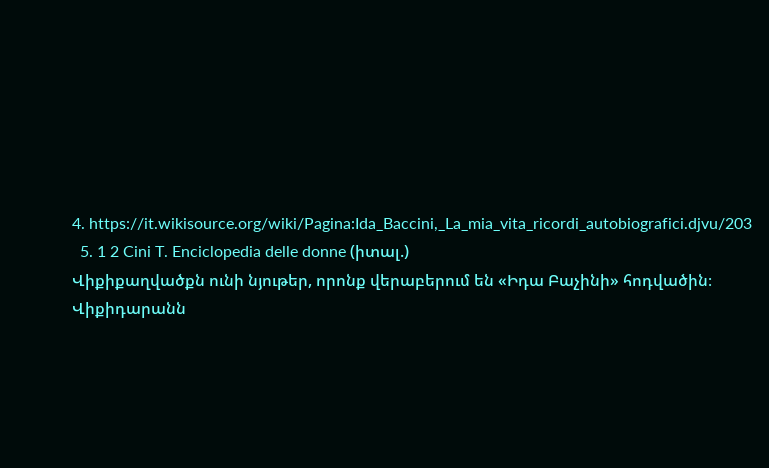4. https://it.wikisource.org/wiki/Pagina:Ida_Baccini,_La_mia_vita_ricordi_autobiografici.djvu/203
  5. 1 2 Cini T. Enciclopedia delle donne (իտալ.)
Վիքիքաղվածքն ունի նյութեր, որոնք վերաբերում են «Իդա Բաչինի» հոդվածին։
Վիքիդարանն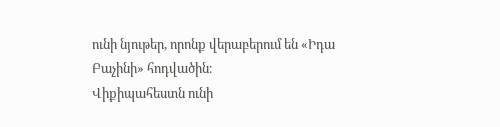ունի նյութեր, որոնք վերաբերում են «Իդա Բաչինի» հոդվածին։
Վիքիպահեստն ունի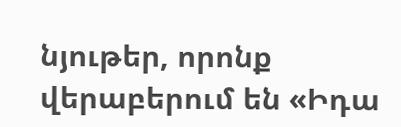նյութեր, որոնք վերաբերում են «Իդա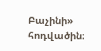Բաչինի» հոդվածին։